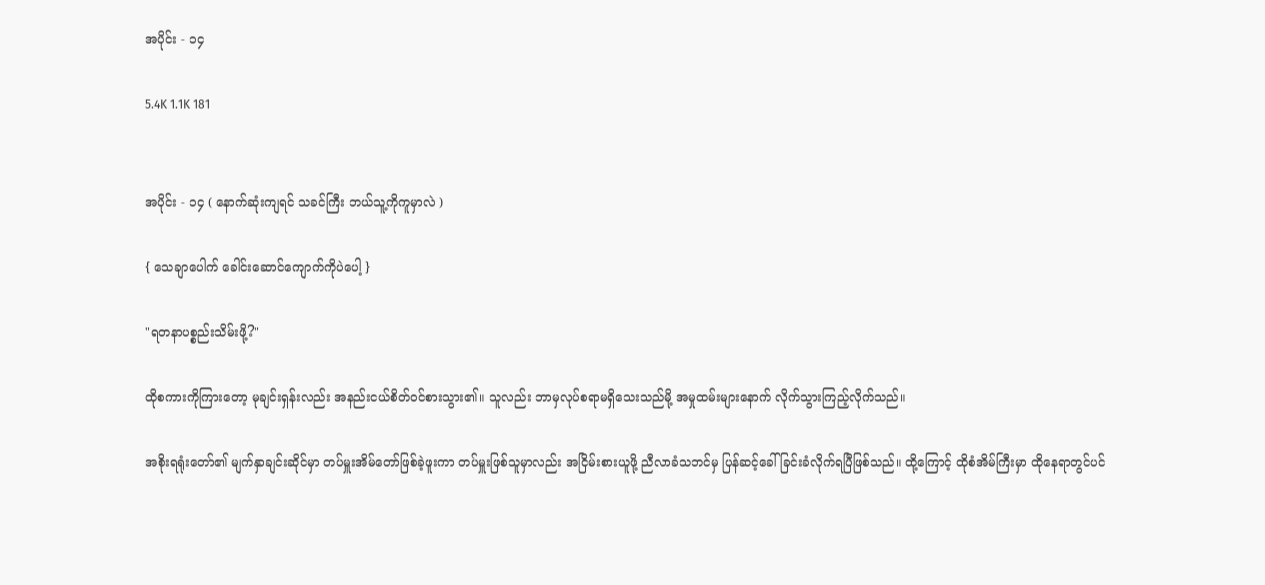အပိုင်း - ၁၄

5.4K 1.1K 181


အပိုင်း - ၁၄ ( နောက်ဆုံးကျရင် သခင်ကြီး ဘယ်သူ့ကိုကူမှာလဲ )

{ သေချာပေါက် ခေါင်းဆောင်ကျောက်ကိုပဲပေါ့ }

"ရတနာပစ္စည်းသိမ်းဖို့?"

ထိုစကားကိုကြားတော့ မုချင်းရှန်းလည်း အနည်းငယ်စိတ်ဝင်စားသွား၏။ သူလည်း ဘာမှလုပ်စရာမရှိသေးသည်မို့ အမှုထမ်းများနောက် လိုက်သွားကြည့်လိုက်သည်။

အစိုးရရုံးတော်၏ မျက်နှာချင်းဆိုင်မှာ တပ်မှူးအိမ်တော်ဖြစ်ခဲ့ဖူးကာ တပ်မှူးဖြစ်သူမှာလည်း အငြိမ်းစားယူဖို့ ညီလာခံသဘင်မှ ပြန်ဆင့်ခေါ်ခြင်းခံလိုက်ရပြီဖြစ်သည်။ ထို့ကြောင့် ထိုစံအိမ်ကြီးမှာ ထိုနေရာတွင်ပင်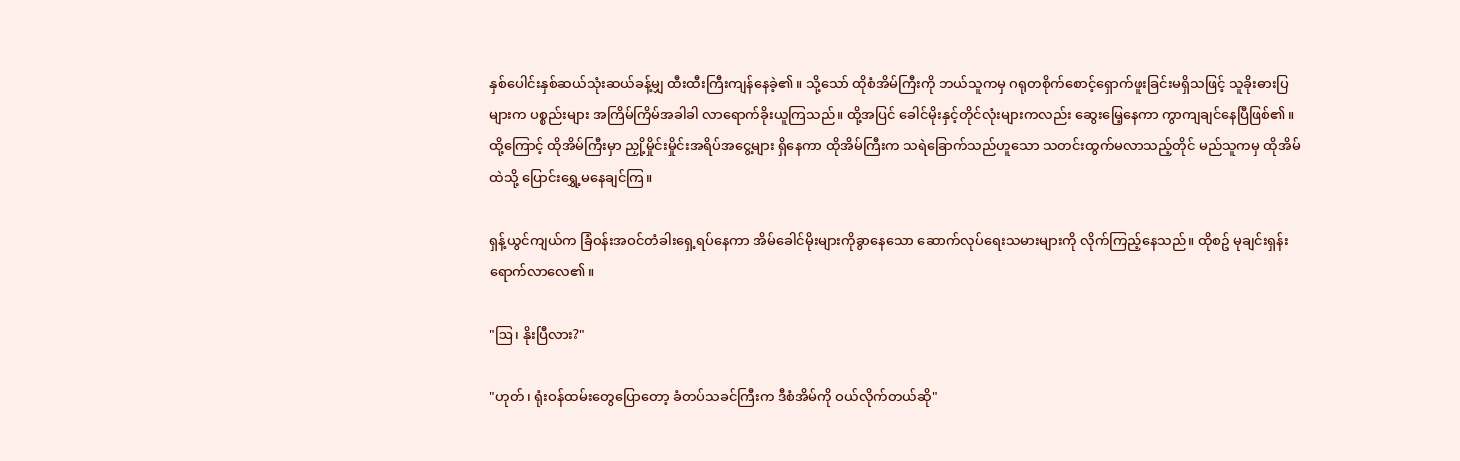နှစ်ပေါင်းနှစ်ဆယ်သုံးဆယ်ခန့်မျှ ထီးထီးကြီးကျန်နေခဲ့၏။ သို့သော် ထိုစံအိမ်ကြီးကို ဘယ်သူကမှ ဂရုတစိုက်စောင့်ရှောက်ဖူးခြင်းမရှိသဖြင့် သူခိုးဓားပြများက ပစ္စည်းများ အကြိမ်ကြိမ်အခါခါ လာရောက်ခိုးယူကြသည်။ ထို့အပြင် ခေါင်မိုးနှင့်တိုင်လုံးများကလည်း ဆွေးမြေ့နေကာ ကွာကျချင်နေပြီဖြစ်၏။ ထို့ကြောင့် ထိုအိမ်ကြီးမှာ ညှို့မှိုင်းမှိုင်းအရိပ်အငွေ့များ ရှိနေကာ ထိုအိမ်ကြီးက သရဲခြောက်သည်ဟူသော သတင်းထွက်မလာသည့်တိုင် မည်သူကမှ ထိုအိမ်ထဲသို့ ပြောင်းရွှေ့မနေချင်ကြ။

ရှန့်ယွင်ကျယ်က ခြံဝန်းအဝင်တံခါးရှေ့ရပ်နေကာ အိမ်ခေါင်မိုးများကိုခွာနေသော ဆောက်လုပ်ရေးသမားများကို လိုက်ကြည့်နေသည်။ ထိုစဥ် မုချင်းရှန်းရောက်လာလေ၏။

"ဩ၊ နိုးပြီလား?"

"ဟုတ်၊ ရုံးဝန်ထမ်းတွေပြောတော့ ခံတပ်သခင်ကြီးက ဒီစံအိမ်ကို ဝယ်လိုက်တယ်ဆို"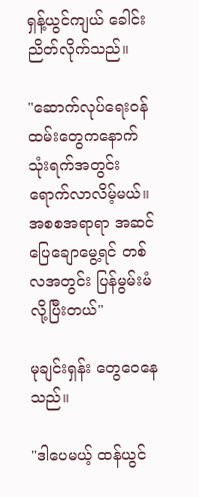ရှန့်ယွင်ကျယ် ခေါင်းညိတ်လိုက်သည်။

"ဆောက်လုပ်ရေးဝန်ထမ်းတွေကနောက် သုံးရက်အတွင်း ရောက်လာလိမ့်မယ်။ အစစအရာရာ အဆင်ပြေချောမွေ့ရင် တစ်လအတွင်း ပြန်မွမ်းမံလို့ပြီးတယ်"

မုချင်းရှန်း တွေဝေနေသည်။

"ဒါပေမယ့် ထန်ယွင်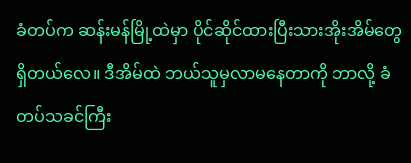ခံတပ်က ဆန်းမန်မြို့ထဲမှာ ပိုင်ဆိုင်ထားပြီးသားအိုးအိမ်တွေ ရှိတယ်လေ။ ဒီအိမ်ထဲ ဘယ်သူမှလာမနေတာကို ဘာလို့ ခံတပ်သခင်ကြီး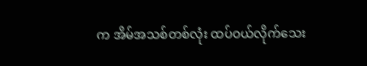က အိမ်အသစ်တစ်လုံး ထပ်ဝယ်လိုက်သေး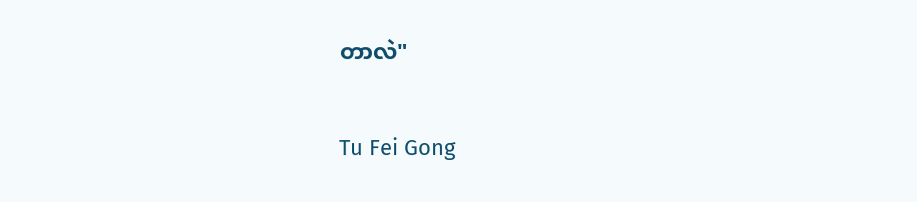တာလဲ"

Tu Fei Gong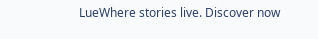LueWhere stories live. Discover now